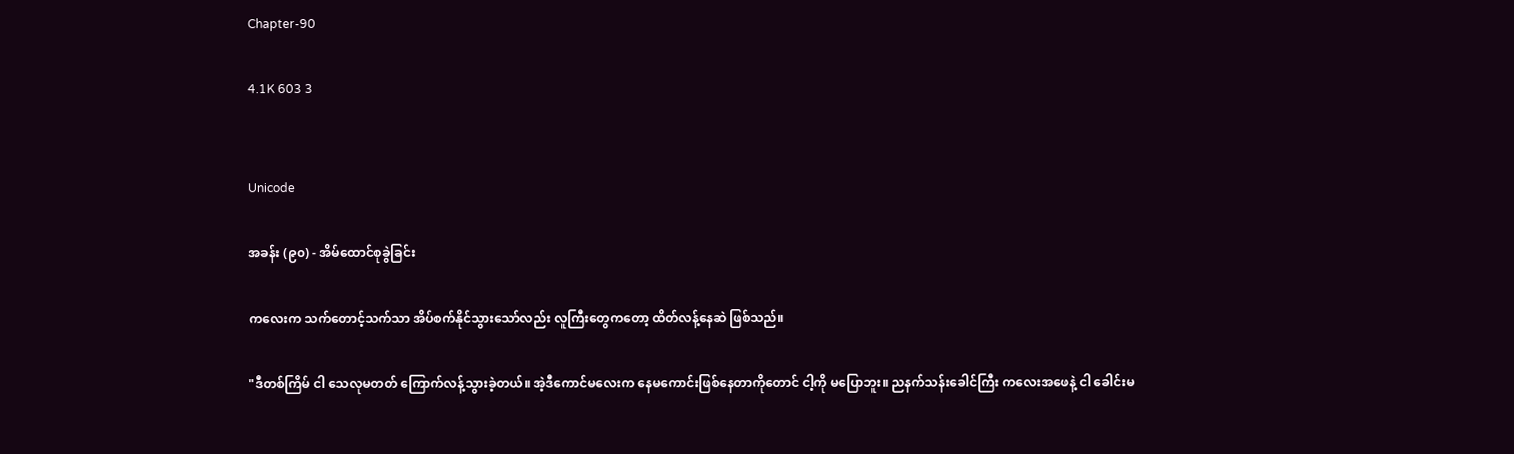Chapter-90

4.1K 603 3


Unicode

အခန်း (၉၀) - အိမ်ထောင်စုခွဲခြင်း

ကလေးက သက်‌တောင့်သက်သာ အိပ်စက်နိုင်သွားသော်လည်း လူကြီးတွေကတော့ ထိတ်လန့်နေဆဲ ဖြစ်သည်။

"ဒီတစ်ကြိမ် ငါ သေလုမတတ် ကြောက်လန့်သွားခဲ့တယ်။ အဲ့ဒီကောင်မလေးက နေမကောင်းဖြစ်နေတာကိုတောင် ငါ့ကို မပြောဘူး။ ညနက်သန်းခေါင်ကြီး ကလေးအဖေနဲ့ ငါ ခေါင်းမ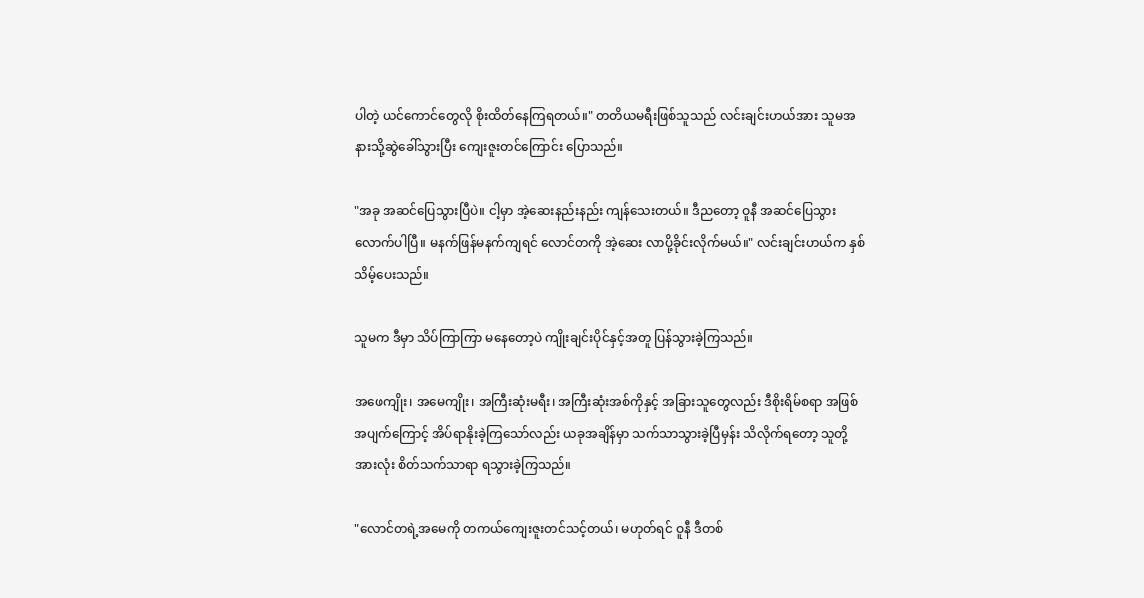ပါတဲ့ ယင်ကောင်တွေလို စိုးထိတ်နေကြရတယ်။" တတိယမရီးဖြစ်သူသည် လင်းချင်းဟယ်အား သူမအနားသို့ဆွဲခေါ်သွားပြီး ကျေးဇူးတင်ကြောင်း ပြောသည်။

"အခု အဆင်ပြေသွားပြီပဲ။ ငါ့မှာ အဲ့ဆေးနည်းနည်း ကျန်သေးတယ်။ ဒီညတော့ ဝူနီ အဆင်ပြေသွားလောက်ပါပြီ။ မနက်ဖြန်မနက်ကျရင် လောင်တကို အဲ့ဆေး လာပို့ခိုင်းလိုက်မယ်။" လင်းချင်းဟယ်က နှစ်သိမ့်ပေးသည်။

သူမက ဒီမှာ သိပ်ကြာကြာ မနေတော့ပဲ ကျိုးချင်းပိုင်နှင့်အတူ ပြန်သွားခဲ့ကြသည်။

အဖေကျိုး၊ အမေကျိုး၊ အကြီးဆုံးမရီး၊ အကြီးဆုံးအစ်ကိုနှင့် အခြားသူတွေလည်း ဒီစိုးရိမ်စရာ အဖြစ်အပျက်ကြောင့် အိပ်ရာနိုးခဲ့ကြသော်လည်း ယခုအချိန်မှာ သက်သာသွားခဲ့ပြီမှန်း သိလိုက်ရတော့ သူတို့အားလုံး စိတ်သက်သာရာ ရသွားခဲ့ကြသည်။

"လောင်တရဲ့အမေကို တကယ်ကျေးဇူးတင်သင့်တယ်၊ မဟုတ်ရင် ဝူနီ ဒီတစ်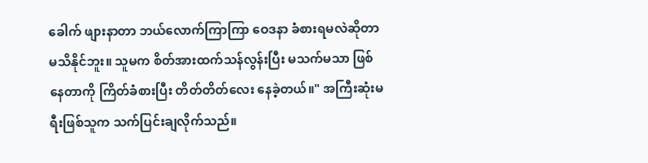ခေါက် ဖျားနာတာ ဘယ်လောက်ကြာကြာ ဝေဒနာ ခံစားရမလဲဆိုတာ မသိနိုင်ဘူး။ သူမက စိတ်အားထက်သန်လွန်းပြီး မသက်မသာ ဖြစ်နေတာကို ကြိတ်ခံစားပြီး တိတ်တိတ်လေး နေခဲ့တယ်။" အကြီးဆုံးမရီးဖြစ်သူက သက်ပြင်းချလိုက်သည်။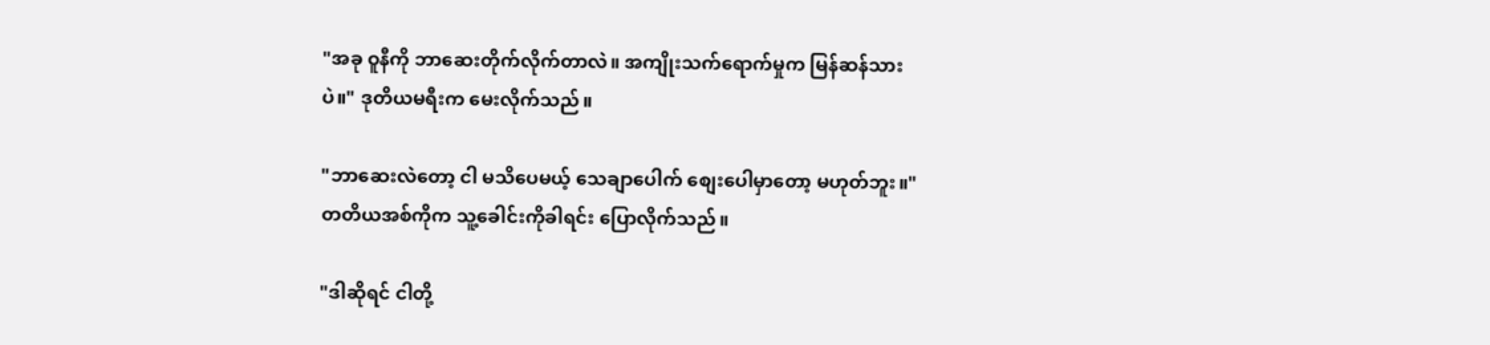"အခု ဝူနီကို ဘာဆေးတိုက်လိုက်တာလဲ။ အကျိုးသက်ရောက်မှုက မြန်ဆန်သားပဲ။" ဒုတိယမရီးက မေးလိုက်သည်။

"ဘာဆေးလဲတော့ ငါ မသိပေမယ့် သေချာပေါက် စျေးပေါမှာတော့ မဟုတ်ဘူး။" တတိယအစ်ကိုက သူ့ခေါင်းကိုခါရင်း ပြောလိုက်သည်။

"ဒါဆိုရင် ငါတို့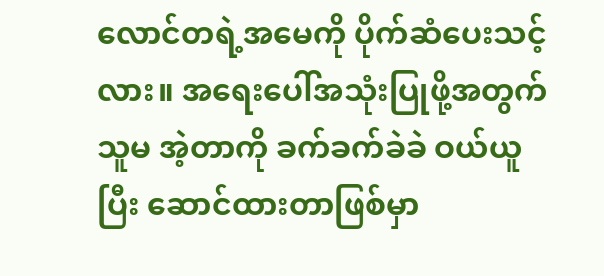လောင်တရဲ့အမေကို ပိုက်ဆံပေးသင့်လား။ အရေးပေါ်အသုံးပြုဖို့အတွက် သူမ အဲ့တာကို ခက်ခက်ခဲခဲ ဝယ်ယူပြီး ဆောင်ထားတာဖြစ်မှာ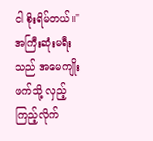ငါ စိုးရိမ်တယ်။" အကြီးဆုံးမရီးသည် အမေကျိုးဖက်သို့ လှည့်ကြည့်လိုက်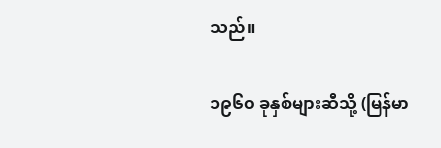သည်။

၁၉၆၀ ခုနှစ်များဆီသို့ (မြန်မာ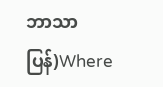ဘာသာပြန်)Where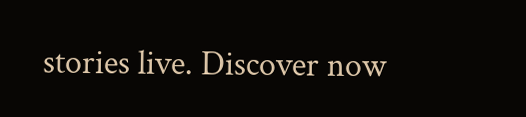stories live. Discover now